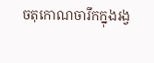ចតុកោណចារឹកក្នុងរង្វ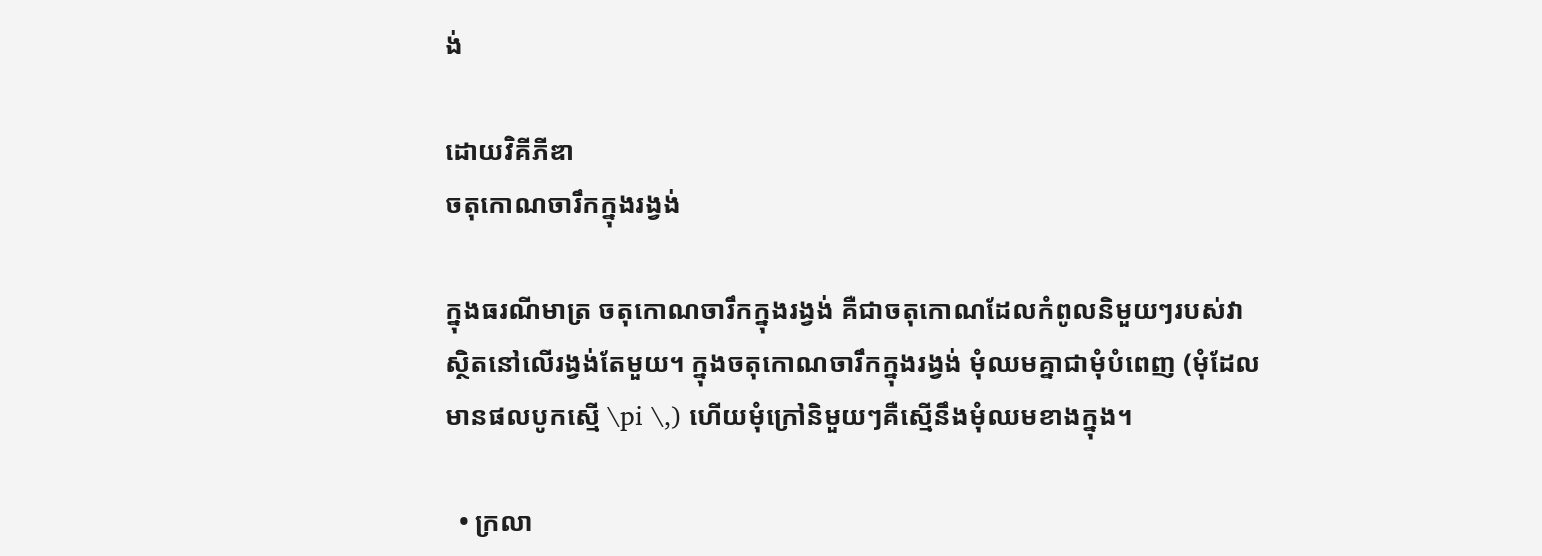ង់

ដោយវិគីភីឌា
ចតុកោណចារឹកក្នុងរង្វង់

ក្នុងធរណីមាត្រ ចតុកោណចារឹកក្នុងរង្វង់ គឺជាចតុកោណដែលកំពូលនិមួយៗរបស់វាស្ថិតនៅលើរង្វង់តែមួយ។ ក្នុងចតុកោណចារឹកក្នុងរង្វង់ មុំឈមគ្នាជាមុំបំពេញ (មុំដែលមានផលបូកស្មើ \pi \,) ហើយមុំក្រៅនិមួយៗគឺស្មើនឹងមុំឈមខាងក្នុង។

  • ក្រលា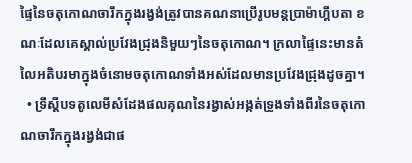ផ្ទៃនៃចតុកោណចារឹកក្នុងរង្វង់ត្រូវបានគណនាប្រើរូបមន្តប្រាម៉ាហ្គឹបតា ខណៈដែលគេស្គាល់ប្រវែងជ្រុងនិមួយៗនៃចតុកោណ។ ក្រលាផ្ទៃនេះមានតំលៃអតិបរមាក្នុងចំនោមចតុកោណទាំងអស់ដែលមានប្រវែងជ្រុងដូចគ្នា។
  • ទ្រឹស្តីបទតូលេមីសំដែងផលគុណនៃរង្វាស់អង្កត់ទ្រូងទាំងពីរនៃចតុកោណចារឹកក្នុងរង្វង់ជាផ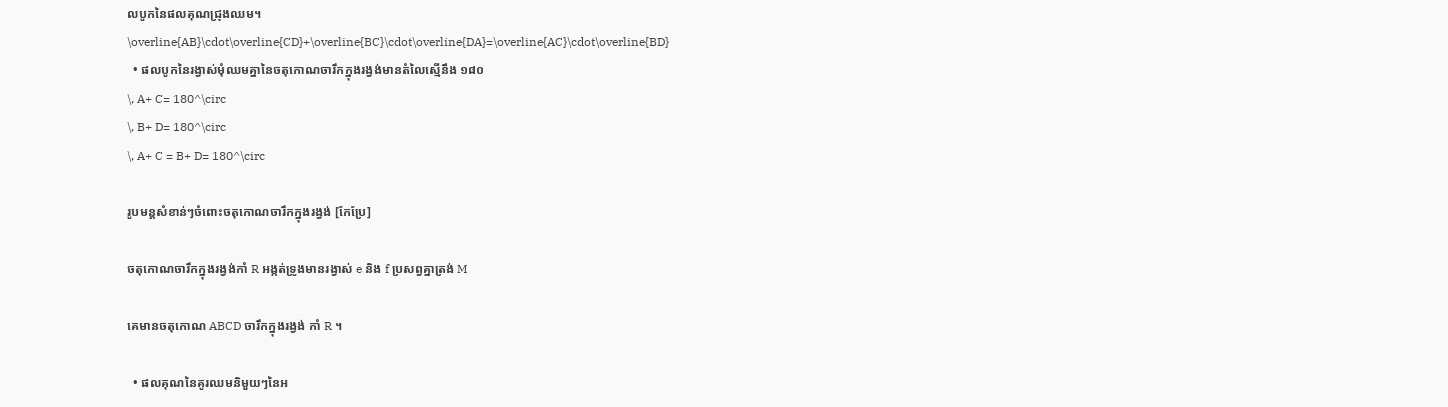លបូកនៃផលគុណជ្រុងឈម។
\overline{AB}\cdot\overline{CD}+\overline{BC}\cdot\overline{DA}=\overline{AC}\cdot\overline{BD}
  • ផលបូកនៃរង្វាស់មុំឈមគ្នានៃចតុកោណចារឹកក្នុងរង្វង់មានតំលៃស្មើនឹង ១៨០
\, A+ C= 180^\circ
\, B+ D= 180^\circ
\, A+ C = B+ D= 180^\circ

រូបមន្តសំខាន់ៗចំពោះចតុកោណចារឹកក្នុងរង្វង់ [កែប្រែ]

ចតុកោណចារឹកក្នុងរង្វង់កាំ R អង្កត់ទ្រូងមានរង្វាស់ e និង f ប្រសព្វគ្នាត្រង់ M

គេមានចតុកោណ ABCD ចារឹកក្នុងរង្វង់ កាំ R ។

  • ផលគុណនៃគូរឈមនិមួយៗនៃអ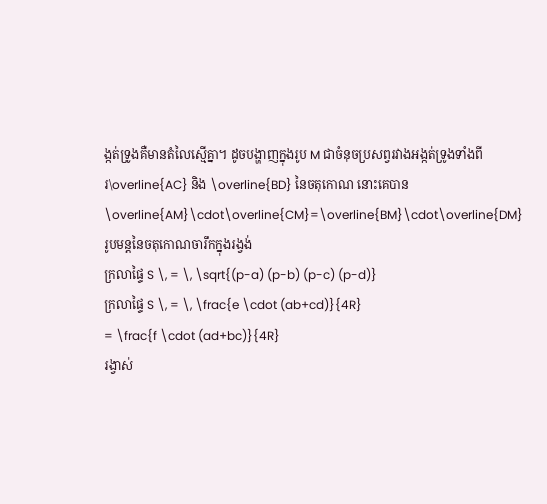ង្កត់ទ្រូងគឺមានតំលៃស្មើគ្នា។ ដូចបង្ហាញក្នុងរូប M ជាចំនុចប្រសព្វរវាងអង្កត់ទ្រូងទាំងពីរ\overline{AC} និង \overline{BD} នៃចតុកោណ នោះគេបាន
\overline{AM}\cdot\overline{CM}=\overline{BM}\cdot\overline{DM}
រូបមន្តនៃចតុកោណចារឹកក្នុងរង្វង់
ក្រលាផ្ទៃ S \, = \, \sqrt{(p-a) (p-b) (p-c) (p-d)}
ក្រលាផ្ទៃ S \, = \, \frac{e \cdot (ab+cd)}{4R}
= \frac{f \cdot (ad+bc)}{4R}
រង្វាស់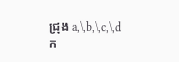ជ្រុង a,\,b,\,c,\,d
ក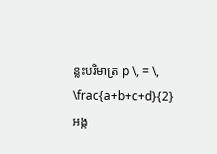ន្លះបរិមាត្រ p \, = \, \frac{a+b+c+d}{2}
អង្ក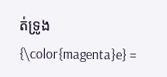ត់ទ្រូង {\color{magenta}e} =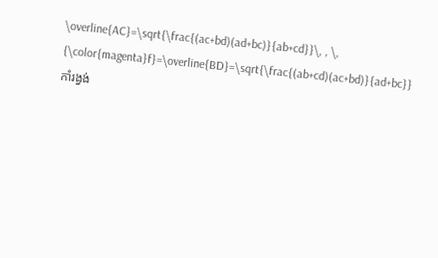\overline{AC}=\sqrt{\frac{(ac+bd)(ad+bc)}{ab+cd}}\, , \, {\color{magenta}f}=\overline{BD}=\sqrt{\frac{(ab+cd)(ac+bd)}{ad+bc}}
កាំរង្វង់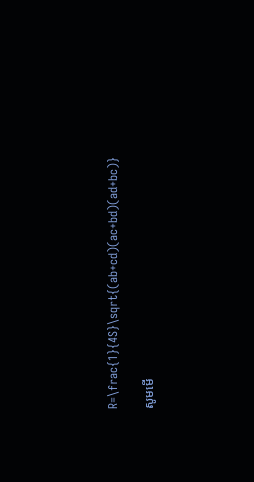R=\frac{1}{4S}\sqrt{(ab+cd)(ac+bd)(ad+bc)}

សូមមើ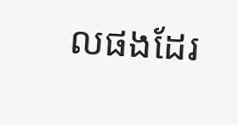លផងដែរ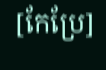[កែប្រែ]